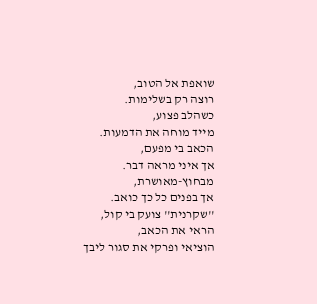שואפת אל הטוב,
רוצה רק בשלימות.
כשהלב פצוע,
מייד מוחה את הדמעות.
הכאב בי מפעם,
אך איני מראה דבר.
מבחוץ-מאושרת,
אך בפנים כל כך כואב.
''שקרנית'' צועק בי קול,
הראי את הכאב,
הוציאי ופרקי את סגור ליבך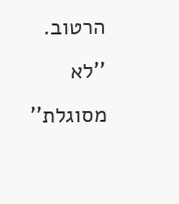הרטוב.
''לא מסוגלת''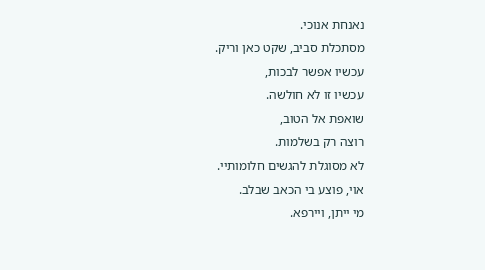נאנחת אנוכי.
מסתכלת סביב, שקט כאן וריק.
עכשיו אפשר לבכות,
עכשיו זו לא חולשה.
שואפת אל הטוב,
רוצה רק בשלמות.
לא מסוגלת להגשים חלומותיי.
אוי, פוצע בי הכאב שבלב.
מי ייתן, ויירפא.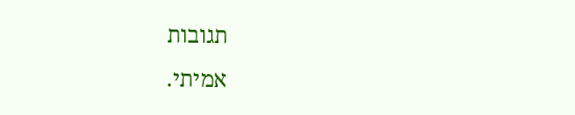תגובות
אמיתי.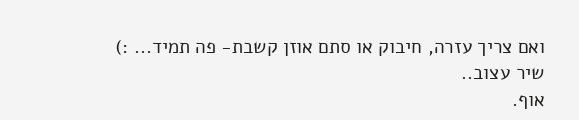ואם צריך עזרה, חיבוק או סתם אוזן קשבת- פה תמיד... :)
שיר עצוב..
אוף.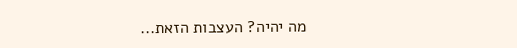מה יהיה? העצבות הזאת...